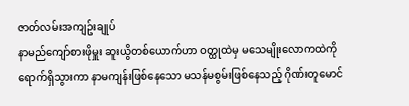ဇာတ်လမ်းအကျဥ်းချုပ်
နာမည်ကျော်စားဖိုမှူး ဆူးယွိတစ်ယောက်ဟာ ဝတ္ထုထဲမှ မသေမျိုးလောကထဲကို ရောက်ရှိသွားကာ နာမကျန်းဖြစ်နေသော မသန်မစွမ်းဖြစ်နေသည့် ဂိုဏ်းတူမောင်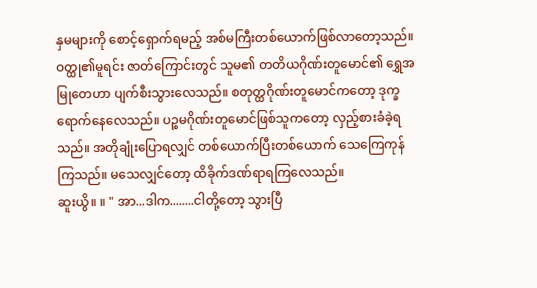နှမများကို စောင့်ရှောက်ရမည့် အစ်မကြီးတစ်ယောက်ဖြစ်လာတော့သည်။
ဝတ္ထု၏မူရင်း ဇာတ်ကြောင်းတွင် သူမ၏ တတိယဂိုဏ်းတူမောင်၏ ရွှေအမြုတေဟာ ပျက်စီးသွားလေသည်။ စတုတ္ထဂိုဏ်းတူမောင်ကတော့ ဒုက္ခရောက်နေလေသည်။ ပဉ္စမဂိုဏ်းတူမောင်ဖြစ်သူကတော့ လှည့်စားခံခဲ့ရသည်။ အတိုချုံးပြောရလျှင် တစ်ယောက်ပြီးတစ်ယောက် သေကြေကုန်ကြသည်။ မသေလျှင်တော့ ထိခိုက်ဒဏ်ရာရကြလေသည်။
ဆူးယွိ။ ။ " အာ...ဒါက........ငါတို့တော့ သွားပြီ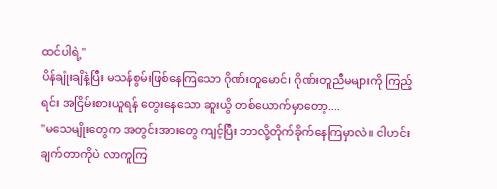ထင်ပါရဲ့"
ပိန်ချုံးချိနဲ့ပြီး မသန်စွမ်းဖြစ်နေကြသော ဂိုဏ်းတူမောင်၊ ဂိုဏ်းတူညီမများကို ကြည့်ရင်း အငြိမ်းစားယူရန် တွေးနေသော ဆူးယွိ တစ်ယောက်မှာတော့....
"မသေမျိုးတွေက အတွင်းအားတွေ ကျင့်ပြီး ဘာလို့တိုက်ခိုက်နေကြမှာလဲ။ ငါဟင်းချက်တာကိုပဲ လာကူကြ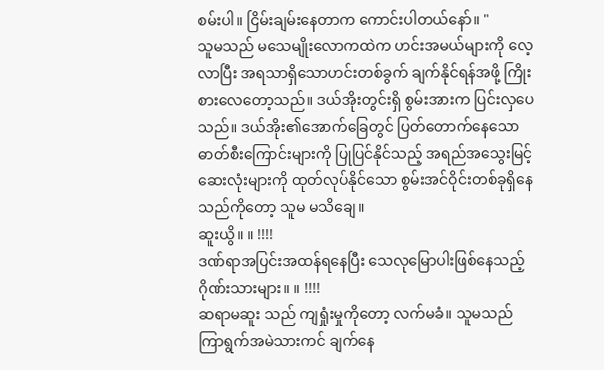စမ်းပါ။ ငြိမ်းချမ်းနေတာက ကောင်းပါတယ်နော်။ "
သူမသည် မသေမျိုးလောကထဲက ဟင်းအမယ်များကို လေ့လာပြီး အရသာရှိသောဟင်းတစ်ခွက် ချက်နိုင်ရန်အဖို့ ကြိုးစားလေတော့သည်။ ဒယ်အိုးတွင်းရှိ စွမ်းအားက ပြင်းလှပေသည်။ ဒယ်အိုး၏အောက်ခြေတွင် ပြတ်တောက်နေသော ဓာတ်စီးကြောင်းများကို ပြုပြင်နိုင်သည့် အရည်အသွေးမြင့်ဆေးလုံးများကို ထုတ်လုပ်နိုင်သော စွမ်းအင်ဝိုင်းတစ်ခုရှိနေသည်ကိုတော့ သူမ မသိချေ။
ဆူးယွိ။ ။ !!!!
ဒဏ်ရာအပြင်းအထန်ရနေပြီး သေလုမြောပါးဖြစ်နေသည့် ဂိုဏ်းသားများ။ ။ !!!!
ဆရာမဆူး သည် ကျရှုံးမှုကိုတော့ လက်မခံ။ သူမသည် ကြာရွက်အမဲသားကင် ချက်နေ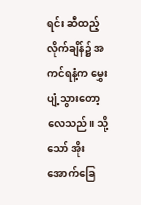ရင်း ဆီထည့်လိုက်ချိန်၌ အကင်ရနံ့က မွှေးပျံ့သွားတော့လေသည်။ သို့သော် အိုးအောက်ခြေ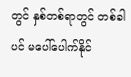တွင် နှစ်တစ်ရာတွင် တစ်ခါပင် မပေါ်ပေါက်နိုင်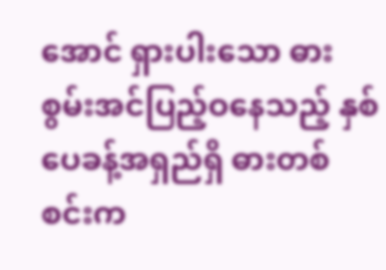အောင် ရှားပါးသော ဓားစွမ်းအင်ပြည့်ဝနေသည့် နှစ်ပေခန့်အရှည်ရှိ ဓားတစ်စင်းက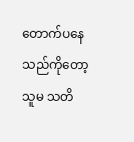တောက်ပနေသည်ကိုတော့ သူမ သတိ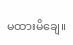မထားမိချေ။